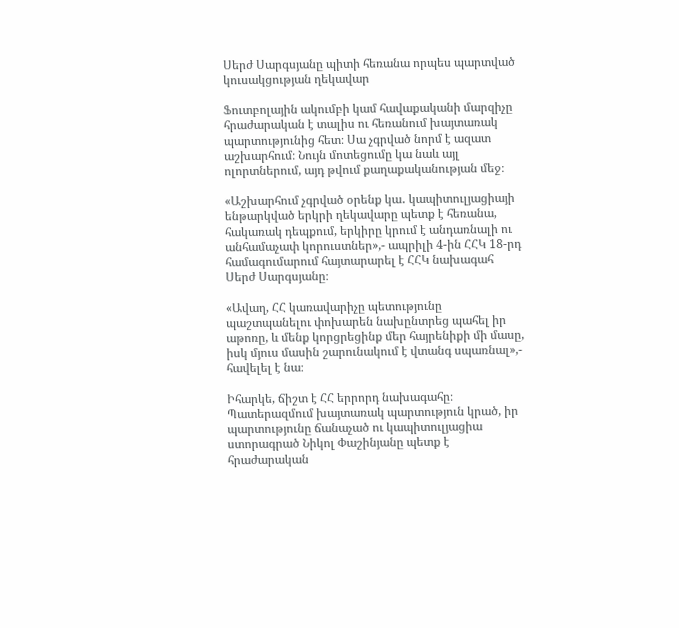Սերժ Սարգսյանը պիտի հեռանա որպես պարտված կուսակցության ղեկավար

Ֆուտբոլային ակումբի կամ հավաքականի մարզիչը հրաժարական է տալիս ու հեռանում խայտառակ պարտությունից հետ։ Սա չգրված նորմ է ազատ աշխարհում։ Նույն մոտեցումը կա նաև այլ ոլորտներում, այդ թվում քաղաքականության մեջ։

«Աշխարհում չգրված օրենք կա․ կապիտուլյացիայի ենթարկված երկրի ղեկավարը պետք է հեռանա, հակառակ դեպքում, երկիրը կրում է անդառնալի ու անհամաչափ կորուստներ»,- ապրիլի 4-ին ՀՀԿ 18-րդ համագումարում հայտարարել է ՀՀԿ նախագահ Սերժ Սարգսյանը։

«Ավաղ, ՀՀ կառավարիչը պետությունը պաշտպանելու փոխարեն նախընտրեց պահել իր աթոռը, և մենք կորցրեցինք մեր հայրենիքի մի մասը, իսկ մյուս մասին շարունակում է վտանգ սպառնալ»,- հավելել է նա։

Իհարկե, ճիշտ է ՀՀ երրորդ նախագահը։ Պատերազմում խայտառակ պարտություն կրած, իր պարտությունը ճանաչած ու կապիտուլյացիա ստորագրած Նիկոլ Փաշինյանը պետք է հրաժարական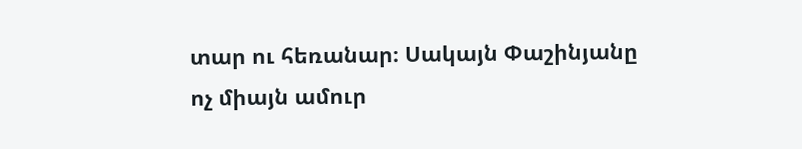տար ու հեռանար։ Սակայն Փաշինյանը ոչ միայն ամուր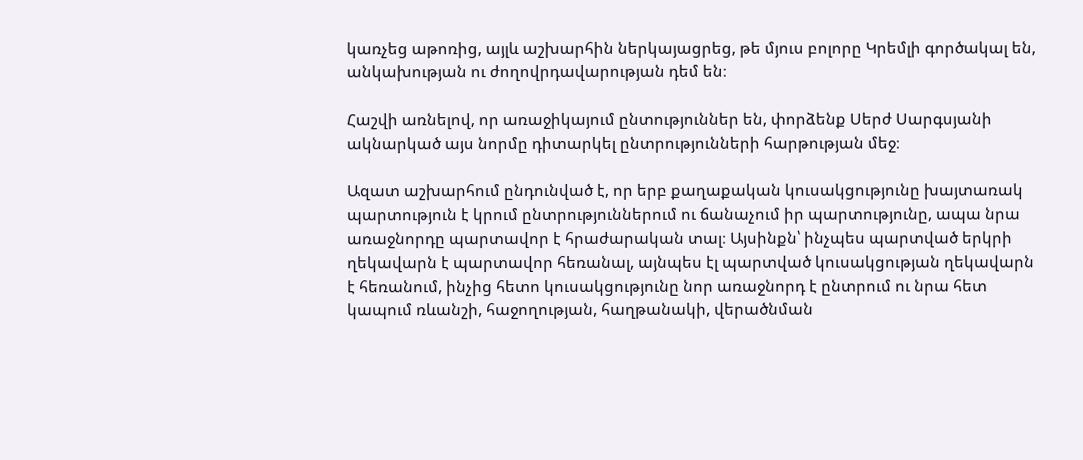կառչեց աթոռից, այլև աշխարհին ներկայացրեց, թե մյուս բոլորը Կրեմլի գործակալ են, անկախության ու ժողովրդավարության դեմ են։

Հաշվի առնելով, որ առաջիկայում ընտություններ են, փորձենք Սերժ Սարգսյանի ակնարկած այս նորմը դիտարկել ընտրությունների հարթության մեջ։

Ազատ աշխարհում ընդունված է, որ երբ քաղաքական կուսակցությունը խայտառակ պարտություն է կրում ընտրություններում ու ճանաչում իր պարտությունը, ապա նրա առաջնորդը պարտավոր է հրաժարական տալ։ Այսինքն՝ ինչպես պարտված երկրի ղեկավարն է պարտավոր հեռանալ, այնպես էլ պարտված կուսակցության ղեկավարն է հեռանում, ինչից հետո կուսակցությունը նոր առաջնորդ է ընտրում ու նրա հետ կապում ռևանշի, հաջողության, հաղթանակի, վերածնման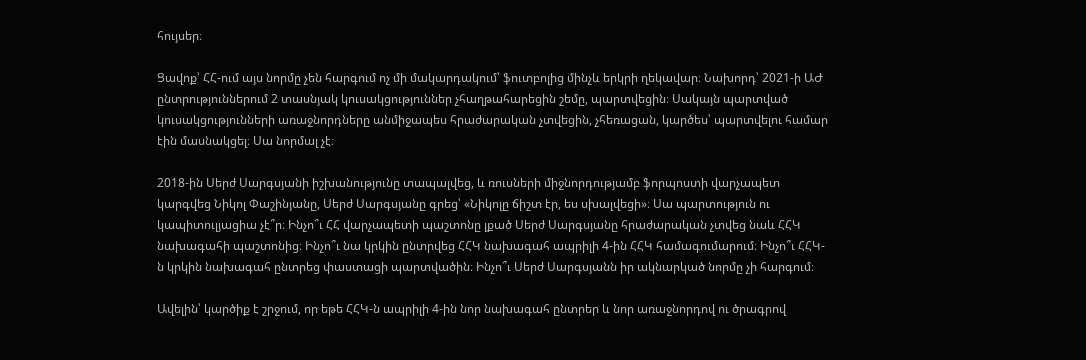հույսեր։

Ցավոք՝ ՀՀ-ում այս նորմը չեն հարգում ոչ մի մակարդակում՝ ֆուտբոլից մինչև երկրի ղեկավար։ Նախորդ՝ 2021-ի ԱԺ ընտրություններում 2 տասնյակ կուսակցություններ չհաղթահարեցին շեմը, պարտվեցին։ Սակայն պարտված կուսակցությունների առաջնորդները անմիջապես հրաժարական չտվեցին, չհեռացան, կարծես՝ պարտվելու համար էին մասնակցել։ Սա նորմալ չէ։

2018-ին Սերժ Սարգսյանի իշխանությունը տապալվեց, և ռուսների միջնորդությամբ ֆորպոստի վարչապետ կարգվեց Նիկոլ Փաշինյանը, Սերժ Սարգսյանը գրեց՝ «Նիկոլը ճիշտ էր, ես սխալվեցի»։ Սա պարտություն ու կապիտուլյացիա չէ՞ր։ Ինչո՞ւ ՀՀ վարչապետի պաշտոնը լքած Սերժ Սարգսյանը հրաժարական չտվեց նաև ՀՀԿ նախագահի պաշտոնից։ Ինչո՞ւ նա կրկին ընտրվեց ՀՀԿ նախագահ ապրիլի 4-ին ՀՀԿ համագումարում։ Ինչո՞ւ ՀՀԿ-ն կրկին նախագահ ընտրեց փաստացի պարտվածին։ Ինչո՞ւ Սերժ Սարգսյանն իր ակնարկած նորմը չի հարգում։

Ավելին՝ կարծիք է շրջում, որ եթե ՀՀԿ-ն ապրիլի 4-ին նոր նախագահ ընտրեր և նոր առաջնորդով ու ծրագրով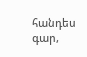հանդես գար,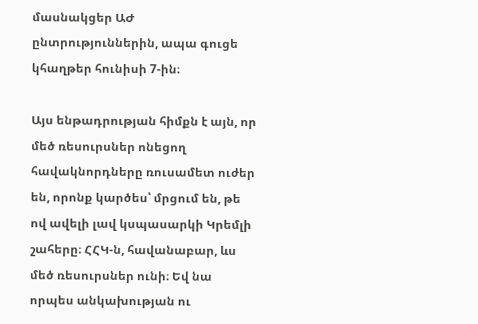մասնակցեր ԱԺ ընտրություններին, ապա գուցե կհաղթեր հունիսի 7-ին։

Այս ենթադրության հիմքն է այն, որ մեծ ռեսուրսներ ոնեցող հավակնորդները ռուսամետ ուժեր են, որոնք կարծես՝ մրցում են, թե ով ավելի լավ կսպասարկի Կրեմլի շահերը։ ՀՀԿ-ն, հավանաբար, ևս մեծ ռեսուրսներ ունի։ Եվ նա որպես անկախության ու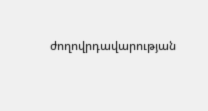ժողովրդավարության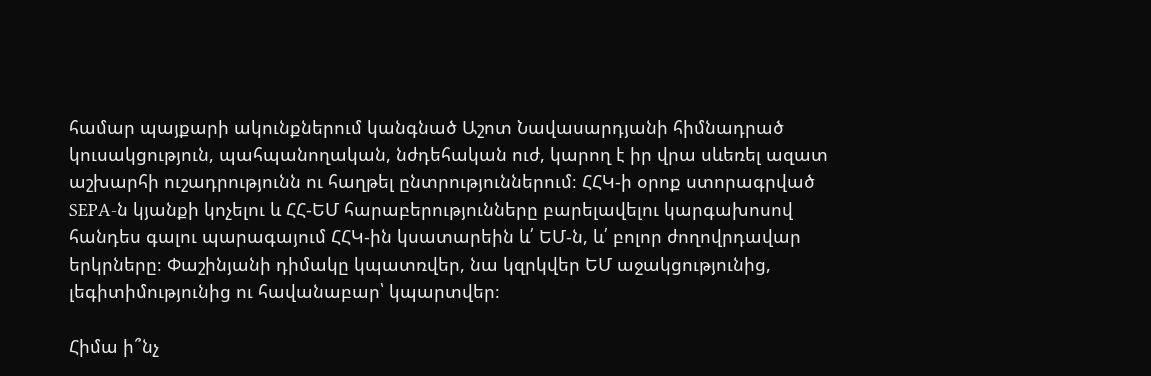համար պայքարի ակունքներում կանգնած Աշոտ Նավասարդյանի հիմնադրած կուսակցություն, պահպանողական, նժդեհական ուժ, կարող է իր վրա սևեռել ազատ աշխարհի ուշադրությունն ու հաղթել ընտրություններում։ ՀՀԿ-ի օրոք ստորագրված SEPA-ն կյանքի կոչելու և ՀՀ-ԵՄ հարաբերությունները բարելավելու կարգախոսով հանդես գալու պարագայում ՀՀԿ-ին կսատարեին և՛ ԵՄ-ն, և՛ բոլոր ժողովրդավար երկրները։ Փաշինյանի դիմակը կպատռվեր, նա կզրկվեր ԵՄ աջակցությունից, լեգիտիմությունից ու հավանաբար՝ կպարտվեր։

Հիմա ի՞նչ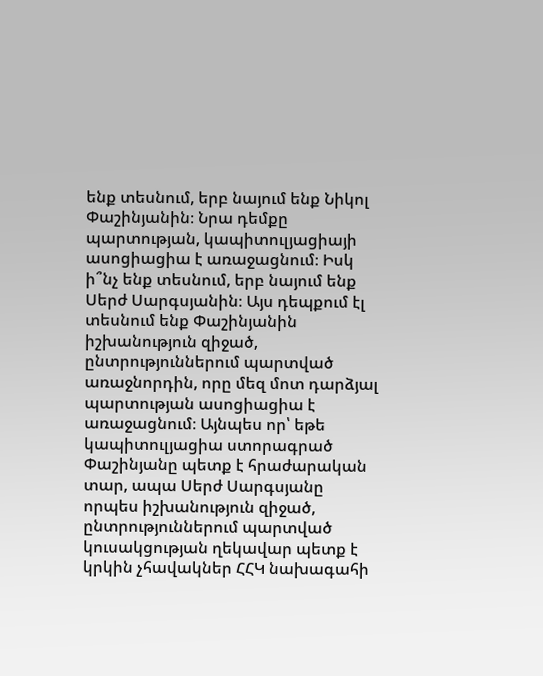ենք տեսնում, երբ նայում ենք Նիկոլ Փաշինյանին։ Նրա դեմքը պարտության, կապիտուլյացիայի ասոցիացիա է առաջացնում։ Իսկ ի՞նչ ենք տեսնում, երբ նայում ենք Սերժ Սարգսյանին։ Այս դեպքում էլ տեսնում ենք Փաշինյանին իշխանություն զիջած, ընտրություններում պարտված առաջնորդին, որը մեզ մոտ դարձյալ պարտության ասոցիացիա է առաջացնում։ Այնպես որ՝ եթե կապիտուլյացիա ստորագրած Փաշինյանը պետք է հրաժարական տար, ապա Սերժ Սարգսյանը որպես իշխանություն զիջած, ընտրություններում պարտված կուսակցության ղեկավար պետք է կրկին չհավակներ ՀՀԿ նախագահի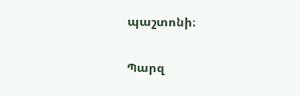պաշտոնի։

Պարզ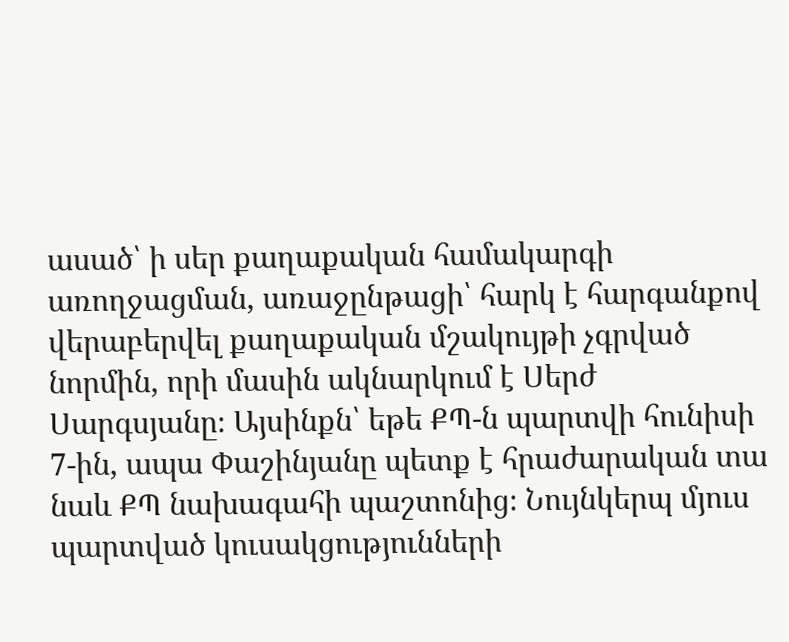ասած՝ ի սեր քաղաքական համակարգի առողջացման, առաջընթացի՝ հարկ է հարգանքով վերաբերվել քաղաքական մշակույթի չգրված նորմին, որի մասին ակնարկում է Սերժ Սարգսյանը։ Այսինքն՝ եթե ՔՊ-ն պարտվի հունիսի 7-ին, ապա Փաշինյանը պետք է հրաժարական տա նաև ՔՊ նախագահի պաշտոնից։ Նույնկերպ մյուս պարտված կուսակցությունների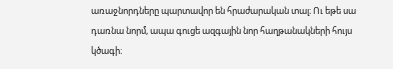առաջնորդները պարտավոր են հրաժարական տալ։ Ու եթե սա դառնա նորմ, ապա գուցե ազգային նոր հաղթանակների հույս կծագի։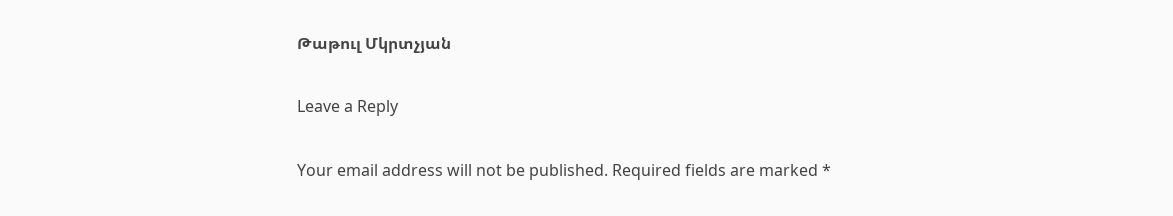Թաթուլ Մկրտչյան

Leave a Reply

Your email address will not be published. Required fields are marked *